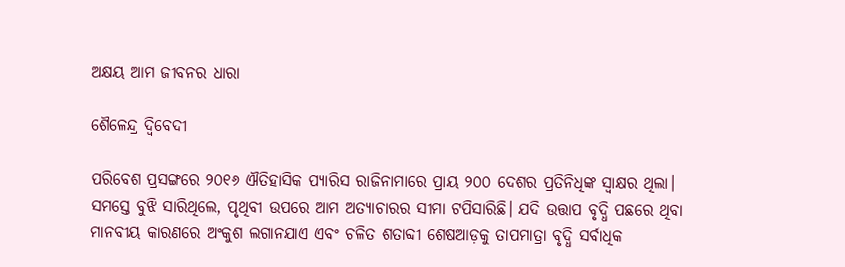ଅକ୍ଷୟ ଆମ ଜୀବନର ଧାରା

ଶୈଳେନ୍ଦ୍ର ଦ୍ବିବେଦୀ

ପରିବେଶ ପ୍ରସଙ୍ଗରେ ୨୦୧୬ ଐତିହାସିକ ପ୍ୟାରିସ ରାଜିନାମାରେ ପ୍ରାୟ ୨୦୦ ଦେଶର ପ୍ରତିନିଧିଙ୍କ ସ୍ବାକ୍ଷର ଥିଲା। ସମସ୍ତେ ବୁଝି ସାରିଥିଲେ, ପୃଥିବୀ ଉପରେ ଆମ ଅତ୍ୟାଚାରର ସୀମା ଟପିସାରିଛି। ଯଦି ଉତ୍ତାପ ବୃଦ୍ଧି ପଛରେ ଥିବା ମାନବୀୟ କାରଣରେ ଅଂକୁଶ ଲଗାନଯାଏ ଏବଂ ଚଳିତ ଶତାବ୍ଦୀ ଶେଷଆଡ଼କୁ ତାପମାତ୍ରା ବୃଦ୍ଧି ସର୍ବାଧିକ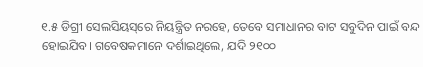୧.୫ ଡିଗ୍ରୀ ସେଲସିୟସ୍‌ରେ ନିୟନ୍ତ୍ରିତ ନରହେ, ତେବେ ସମାଧାନର ବାଟ ସବୁଦିନ ପାଇଁ ବନ୍ଦ ହୋଇଯିବ। ଗବେଷକମାନେ ଦର୍ଶାଇଥିଲେ, ଯଦି ୨୧୦୦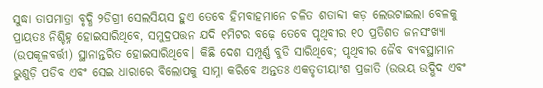ସୁଦ୍ଧା ତାପମାତ୍ରା ବୃଦ୍ଧି ୨ଡିଗ୍ରୀ ସେଲସିୟସ ହୁଏ ତେବେ ହିମବାହମାନେ ଚଳିତ ଶତାବ୍ଦୀ କଡ଼ ଲେଉଟାଇଲା ବେଳକୁ ପ୍ରାୟତଃ ନିଶ୍ଚିହ୍ନ ହୋଇସାରିଥିବେ, ସମୁଦ୍ରପତ୍ତନ ଯଦି ୧ମିଟର ବଢ଼େ ତେବେ ପୃଥିବୀର ୧୦ ପ୍ରତିଶତ ଜନସଂଖ୍ୟା (ଉପକୂଳବର୍ତ୍ତୀ) ସ୍ଥାନାନ୍ତରିତ ହୋଇସାରିଥିବେ। କିଛି ଦେଶ ସମ୍ପୂର୍ଣ୍ଣ ବୁଡି ସାରିଥିବେ; ପୃଥିବୀର ଜୈବ ବ୍ୟବସ୍ଥାମାନ ଭୁଶୁଡ଼ି ପଡିବ ଏବଂ ସେଇ ଧାରାରେ ବିଲୋପକୁ ସାମ୍ନା କରିବେ ଅନ୍ତତଃ ଏକତୃତୀୟାଂଶ ପ୍ରଜାତି (ଉଭୟ ଉଦ୍ଭିଦ ଏବଂ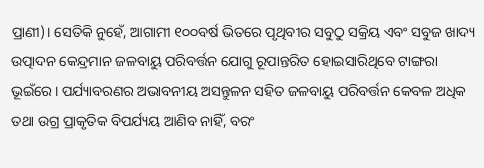ପ୍ରାଣୀ)। ସେତିକି ନୁହେଁ, ଆଗାମୀ ୧୦୦ବର୍ଷ ଭିତରେ ପୃଥିବୀର ସବୁଠୁ ସକ୍ରିୟ ଏବଂ ସବୁଜ ଖାଦ୍ୟ ଉତ୍ପାଦନ କେନ୍ଦ୍ରମାନ ଜଳବାୟୁ ପରିବର୍ତ୍ତନ ଯୋଗୁ ରୂପାନ୍ତରିତ ହୋଇସାରିଥିବେ ଟାଙ୍ଗରା ଭୂଇଁରେ। ପର୍ଯ୍ୟାବରଣର ଅଭାବନୀୟ ଅସନ୍ତୁଳନ ସହିତ ଜଳବାୟୁ ପରିବର୍ତ୍ତନ କେବଳ ଅଧିକ ତଥା ଉଗ୍ର ପ୍ରାକୃତିକ ବିପର୍ଯ୍ୟୟ ଆଣିବ ନାହିଁ, ବରଂ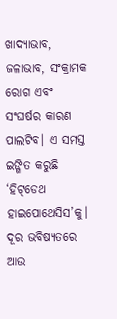ଖାଦ୍ୟାଭାବ, ଜଳାଭାବ, ସଂକ୍ରାମକ ରୋଗ ଏବଂ ସଂଘର୍ଷର କାରଣ ପାଲଟିବ। ଏ ସମସ୍ତ ଇଙ୍ଗିତ କରୁଛି ‘ହିଟ୍‌ଡେଥ ହାଇପୋଥେସିସ’କୁ। ଦୂର ଭବିଷ୍ୟତରେ ଆଉ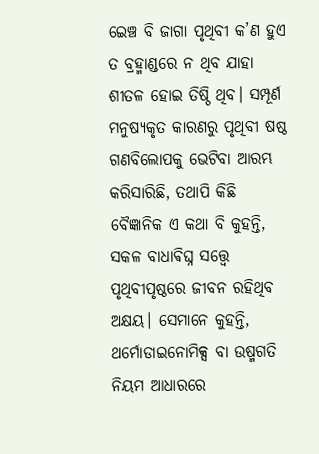ଇ‌େ‌ଞ୍ଚ ବି ଜାଗା ପୃଥିବୀ କ’ଣ ହୁଏ ତ ବ୍ରହ୍ମାଣ୍ଡରେ ନ ଥିବ ଯାହା ଶୀତଳ ହୋଇ ତିଷ୍ଠି ଥିବ। ସମ୍ପୂର୍ଣ ମନୁଷ୍ୟକୃତ କାରଣରୁ ପୃଥିବୀ ଷଷ୍ଠ ଗଣବିଲୋପକୁ ଭେଟିବା ଆରମ୍ଭ କରିସାରିଛି, ତଥାପି କିଛି ବୈଜ୍ଞାନିକ ଏ କଥା ବି କୁହନ୍ତି, ସକଳ ବାଧାଵିଘ୍ନ ସତ୍ତ୍ବେ ପୃଥିବୀପୃଷ୍ଠରେ ଜୀବନ ରହିଥିବ ଅକ୍ଷୟ। ସେମାନେ କୁହନ୍ତି, ଥର୍ମୋଡାଇନୋମିକ୍ସ ବା ଉଷ୍ମଗତି ନିୟମ ଆଧାରରେ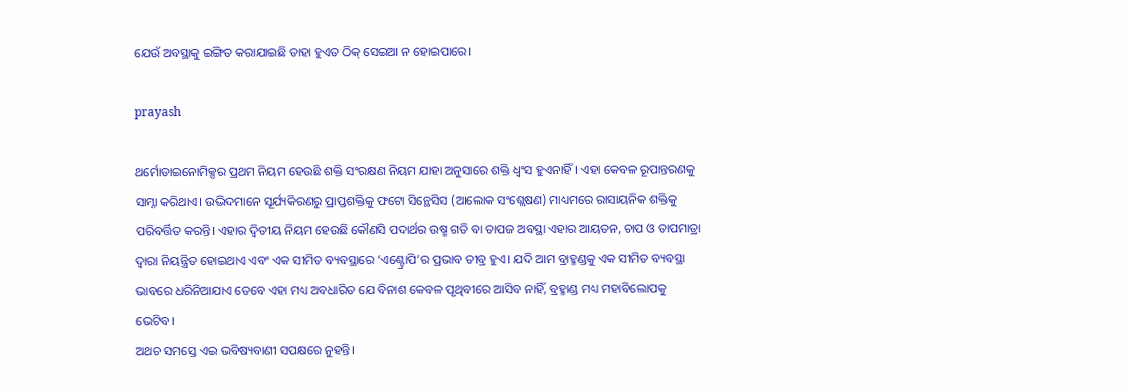ଯେଉଁ ଅବସ୍ଥାକୁ ଇଙ୍ଗିତ କରାଯାଇଛି ତାହା ହୁଏତ ଠିକ୍‌ ସେଇଆ ନ ହୋଇପାରେ।

prayash

ଥର୍ମୋଡାଇନୋମିକ୍ସର ପ୍ରଥମ ନିୟମ ହେଉଛି ଶକ୍ତି ସଂରକ୍ଷଣ ନିୟମ ଯାହା ଅନୁସାରେ ଶକ୍ତି ଧ୍ୱଂସ ହୁଏନାହିଁ। ଏହା କେବଳ ରୂପାନ୍ତରଣକୁ ସାମ୍ନା କରିଥାଏ। ଉଦ୍ଭିଦମାନେ ସୂର୍ଯ୍ୟକିରଣରୁ ପ୍ରାପ୍ତଶକ୍ତିକୁ ଫଟୋ ସିନ୍ଥେସିସ (ଆଲୋକ ସଂଶ୍ଲେଷଣ) ମାଧ୍ୟମରେ ରାସାୟନିକ ଶକ୍ତିକୁ ପରିବର୍ତ୍ତିତ କରନ୍ତି। ଏହାର ଦ୍ବିତୀୟ ନିୟମ ହେଉଛି କୌଣସି ପଦାର୍ଥର ଉଷ୍ମ ଗତି ବା ତାପଜ ଅବସ୍ଥା ଏହାର ଆୟତନ, ଚାପ ଓ ତାପମାତ୍ରା ଦ୍ୱାରା ନିୟନ୍ତ୍ରିତ ହୋଇଥାଏ ଏବଂ ଏକ ସୀମିତ ବ୍ୟବସ୍ଥାରେ ‘ଏଣ୍ଟ୍ରୋପି’ର ପ୍ରଭାବ ତୀବ୍ର ହୁଏ। ଯଦି ଆମ ବ୍ରାହ୍ମଣ୍ଡକୁ ଏକ ସୀମିତ ବ୍ୟବସ୍ଥା ଭାବରେ ଧରିନିଆଯାଏ ତେବେ ଏହା ମଧ୍ୟ ଅବଧାରିତ ଯେ ବିନାଶ କେବଳ ପୃଥିବୀରେ ଆସିବ ନାହିଁ, ବ୍ରହ୍ମାଣ୍ଡ ମଧ୍ୟ ମହାବିଲୋପକୁ ଭେଟିବ।
ଅଥଚ ସମସ୍ତେ ଏଇ ଭବିଷ୍ୟବାଣୀ ସପକ୍ଷରେ ନୁହନ୍ତି।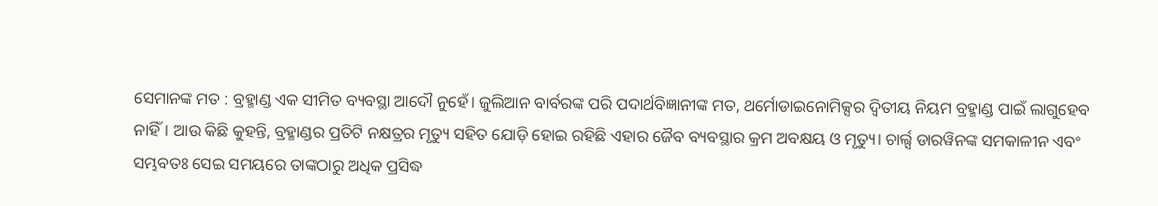ସେମାନଙ୍କ ମତ : ବ୍ରହ୍ମାଣ୍ଡ ଏକ ସୀମିତ ବ୍ୟବସ୍ଥା ଆଦୌ ନୁହେଁ। ଜୁଲିଆନ ବାର୍ବରଙ୍କ ପରି ପଦାର୍ଥବିଜ୍ଞାନୀଙ୍କ ମତ, ଥର୍ମୋଡାଇନୋମିକ୍ସର ଦ୍ବିତୀୟ ନିୟମ ବ୍ରହ୍ମାଣ୍ଡ ପାଇଁ ଲାଗୁହେବ ନାହିଁ। ଆଉ କିଛି କୁହନ୍ତି, ବ୍ରହ୍ମାଣ୍ଡର ପ୍ରତିଟି ନକ୍ଷତ୍ରର ମୃତ୍ୟୁ ସହିତ ଯୋଡ଼ି ହୋଇ ରହିଛି ଏହାର ଜୈବ ବ୍ୟବସ୍ଥାର କ୍ରମ ଅବକ୍ଷୟ ଓ ମୃତ୍ୟୁ। ଚାର୍ଲ୍ସ ଡାରୱିନଙ୍କ ସମକାଳୀନ ଏବଂ ସମ୍ଭବତଃ ସେଇ ସମୟରେ ତାଙ୍କଠାରୁ ଅଧିକ ପ୍ରସିଦ୍ଧ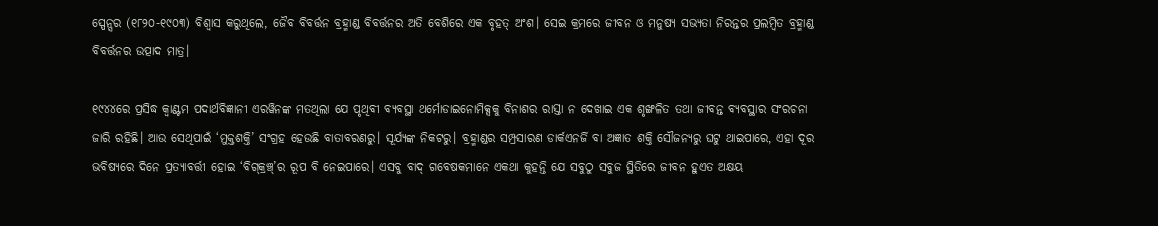ସ୍ପେନ୍ସର (୧୮୨୦-୧୯୦୩) ବିଶ୍ୱାସ କରୁଥିଲେ, ଜୈବ ବିବର୍ତ୍ତନ ବ୍ରହ୍ମାଣ୍ଡ ବିବର୍ତ୍ତନର ଅତି ବେଶିରେ ଏକ ବୃହତ୍‌ ଅଂଶ। ସେଇ କ୍ରମରେ ଜୀବନ ଓ ମନୁଷ୍ୟ ସଭ୍ୟତା ନିରନ୍ତର ପ୍ରଲମ୍ବିତ ବ୍ରହ୍ମାଣ୍ଡ ବିବର୍ତ୍ତନର ଉତ୍ପାଦ ମାତ୍ର।

୧୯୪୪ରେ ପ୍ରସିଦ୍ଧ କ୍ୱାଣ୍ଟମ ପଦାର୍ଥବିଜ୍ଞାନୀ ଏରୱିନଙ୍କ ମତଥିଲା ଯେ ପୃଥିବୀ ବ୍ୟବସ୍ଥା ଥର୍ମୋଡାଇନୋମିକ୍ସକୁ ବିନାଶର ରାସ୍ତା ନ ଦେଖାଇ ଏକ ଶୃଙ୍ଖଳିତ ତଥା ଜୀବନ୍ତ ବ୍ୟବସ୍ଥାର ସଂରଚନା ଜାରି ରହିଛି। ଆଉ ସେଥିପାଇଁ ‘ମୁକ୍ତଶକ୍ତି’ ସଂଗ୍ରହ ହେଉଛି ବାତାବରଣରୁ। ସୂର୍ଯ୍ୟଙ୍କ ନିକଟରୁ। ବ୍ରହ୍ମାଣ୍ଡର ସମ୍ପ୍ରସାରଣ ଡାର୍କଏନର୍ଜି ବା ଅଜ୍ଞାତ ଶକ୍ତି ସୌଜନ୍ୟରୁ ଘଟୁ ଥାଇପାରେ, ଏହା ଦୂର ଭବିଷ୍ୟରେ ଦିନେ ପ୍ରତ୍ୟାବର୍ତ୍ତୀ ହୋଇ ‘ବିଗ୍‌କ୍ରଞ୍ଚ୍‌’ର ରୂପ ବି ନେଇପାରେ। ଏସବୁ ବାଦ୍‌ ଗବେଷକମାନେ ଏକଥା କୁହନ୍ତି ଯେ ସବୁଠୁ ସବୁଜ ସ୍ଥିତିରେ ଜୀବନ ହୁଏତ ଅକ୍ଷୟ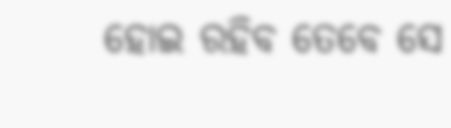ହୋଇ ରହିବ ତେବେ ସେ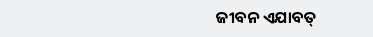ଜୀବନ ଏଯାବତ୍‌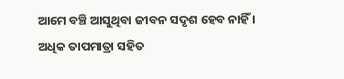ଆମେ ବଞ୍ଚି ଆସୁଥିବା ଜୀବନ ସଦୃଶ ହେବ ନାହିଁ । ଅଧିକ ତାପମାତ୍ରା ସହିତ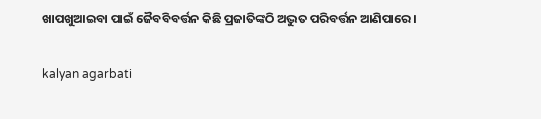ଖାପଖୁଆଇବା ପାଇଁ ଜୈବବିବର୍ତ୍ତନ କିଛି ପ୍ରଜାତିଙ୍କଠି ଅଦ୍ଭୁତ ପରିବର୍ତ୍ତନ ଆଣିପାରେ।

kalyan agarbati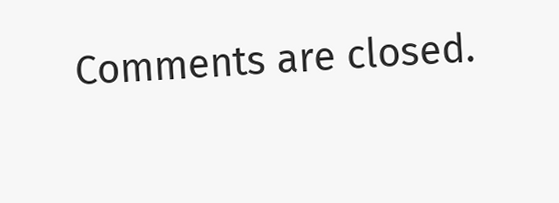Comments are closed.